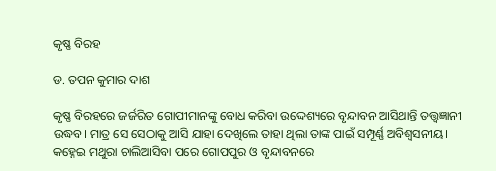କୃଷ୍ଣ ବିରହ

ଡ. ତପନ କୁମାର ଦାଶ

କୃଷ୍ଣ ବିରହରେ ଜର୍ଜରିତ ଗୋପୀମାନଙ୍କୁ ବୋଧ କରିବା ଉଦ୍ଦେଶ୍ୟରେ ବୃନ୍ଦାବନ ଆସିଥାନ୍ତି ତତ୍ତ୍ବଜ୍ଞାନୀ ଉଦ୍ଧବ। ମାତ୍ର ସେ ସେଠାକୁ ଆସି ଯାହା ଦେଖିଲେ ତାହା ଥିଲା ତାଙ୍କ ପାଇଁ ସମ୍ପୂର୍ଣ୍ଣ ଅବିଶ୍ୱସନୀୟ। କହ୍ନେଇ ମଥୁରା ଚାଲିଆସିବା ପରେ ଗୋପପୁର ଓ ବୃନ୍ଦାବନରେ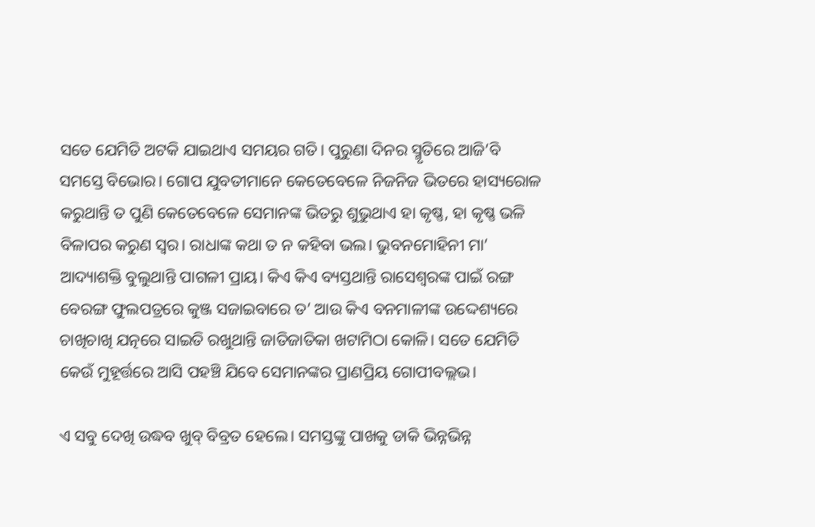ସତେ ଯେମିତି ଅଟକି ଯାଇଥାଏ ସମୟର ଗତି। ପୁରୁଣା ଦିନର ସ୍ମୃତିରେ ଆଜି’ବି ସମସ୍ତେ ବିଭୋର। ଗୋପ ଯୁବତୀମାନେ କେତେବେଳେ ନିଜନିଜ ଭିତରେ ହାସ୍ୟରୋଳ କରୁଥାନ୍ତି ତ ପୁଣି କେତେବେଳେ ସେମାନଙ୍କ ଭିତରୁ ଶୁଭୁଥାଏ ହା କୃଷ୍ଣ, ହା କୃଷ୍ଣ ଭଳି ବିଳାପର କରୁଣ ସ୍ବର। ରାଧାଙ୍କ କଥା ତ ନ କହିବା ଭଲ। ଭୁବନମୋହିନୀ ମା’ ଆଦ୍ୟାଶକ୍ତି ବୁଲୁଥାନ୍ତି ପାଗଳୀ ପ୍ରାୟ। କିଏ କିଏ ବ୍ୟସ୍ତଥାନ୍ତି ରାସେଶ୍ୱରଙ୍କ ପାଇଁ ରଙ୍ଗ ବେରଙ୍ଗ ଫୁଲପତ୍ରରେ କୁଞ୍ଜ ସଜାଇବାରେ ତ’ ଆଉ କିଏ ବନମାଳୀଙ୍କ ଉଦ୍ଦେଶ୍ୟରେ ଚାଖିଚାଖି ଯତ୍ନରେ ସାଇତି ରଖୁଥାନ୍ତି ଜାତିଜାତିକା ଖଟାମିଠା କୋଳି। ସତେ ଯେମିତି କେଉଁ ମୁହୂର୍ତ୍ତରେ ଆସି ପହଞ୍ଚି ଯିବେ ସେମାନଙ୍କର ପ୍ରାଣପ୍ରିୟ ଗୋପୀବଲ୍ଲଭ।

ଏ ସବୁ ଦେଖି ଉଦ୍ଧବ ଖୁବ୍‌ ବିବ୍ରତ ହେଲେ। ସମସ୍ତଙ୍କୁ ପାଖକୁ ଡାକି ଭିନ୍ନଭିନ୍ନ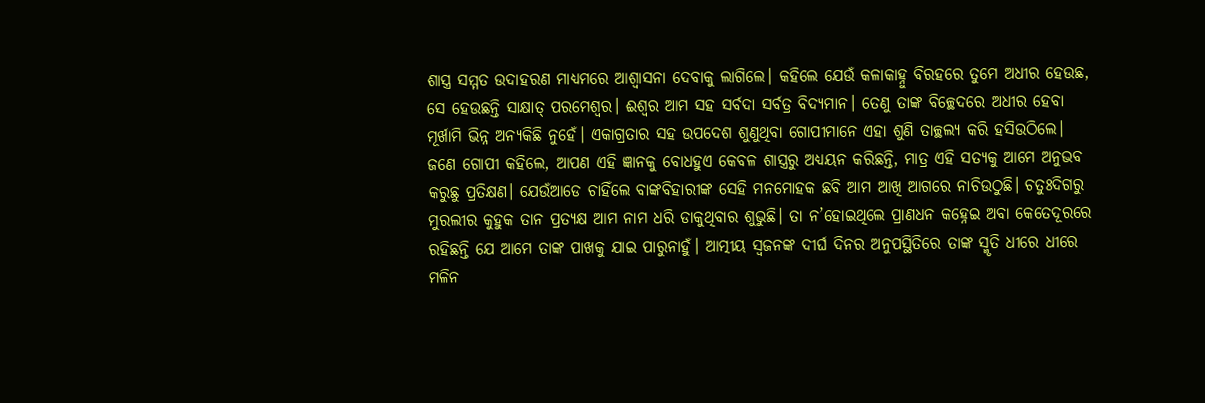ଶାସ୍ତ୍ର ସମ୍ମତ ଉଦାହରଣ ମାଧ୍ୟମରେ ଆଶ୍ୱାସନା ଦେବାକୁ ଲାଗିଲେ। କହିଲେ ଯେଉଁ କଳାକାହ୍ନୁ ବିରହରେ ତୁମେ ଅଧୀର ହେଉଛ, ସେ ହେଉଛନ୍ତି ସାକ୍ଷାତ୍‌ ପରମେଶ୍ୱର। ଈଶ୍ୱର ଆମ ସହ ସର୍ବଦା ସର୍ବତ୍ର ବିଦ୍ୟମାନ। ତେଣୁ ତାଙ୍କ ବିଚ୍ଛେଦରେ ଅଧୀର ହେବା ମୂର୍ଖାମି ଭିନ୍ନ ଅନ୍ୟକିଛି ନୁହେଁ। ଏକାଗ୍ରତାର ସହ ଉପଦେଶ ଶୁଣୁଥିବା ଗୋପୀମାନେ ଏହା ଶୁଣି ତାଚ୍ଛଲ୍ୟ କରି ହସିଉଠିଲେ। ଜଣେ ଗୋପୀ କହିଲେ, ଆପଣ ଏହି ଜ୍ଞାନକୁ ବୋଧହୁଏ କେବଳ ଶାସ୍ତ୍ରରୁ ଅଧ୍ୟୟନ କରିଛନ୍ତି, ମାତ୍ର ଏହି ସତ୍ୟକୁ ଆମେ ଅନୁଭବ କରୁଛୁ ପ୍ରତିକ୍ଷଣ। ଯେଉଁଆଡେ ଚାହିଁଲେ ବାଙ୍କବିହାରୀଙ୍କ ସେହି ମନମୋହକ ଛବି ଆମ ଆଖି ଆଗରେ ନାଚିଉଠୁଛି। ଚତୁଃଦିଗରୁ ମୁରଲୀର କୁହୁକ ତାନ ପ୍ରତ୍ୟକ୍ଷ ଆମ ନାମ ଧରି ଡାକୁଥିବାର ଶୁଭୁଛି। ତା ନ’ହୋଇଥିଲେ ପ୍ରାଣଧନ କହ୍ନେଇ ଅବା କେତେଦୂରରେ ରହିଛନ୍ତି ଯେ ଆମେ ତାଙ୍କ ପାଖକୁ ଯାଇ ପାରୁନାହୁଁ। ଆତ୍ମୀୟ ସ୍ୱଜନଙ୍କ ଦୀର୍ଘ ଦିନର ଅନୁପସ୍ଥିତିରେ ତାଙ୍କ ସ୍ମୃତି ଧୀରେ ଧୀରେ ମଳିନ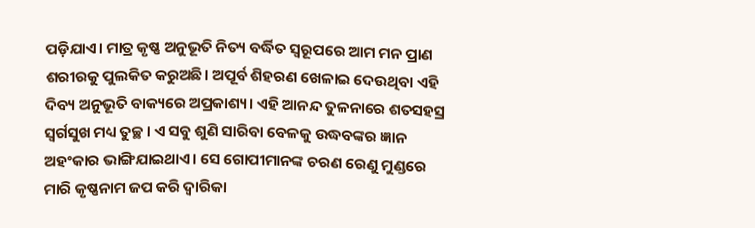ପଡ଼ିଯାଏ। ମାତ୍ର କୃଷ୍ଣ ଅନୁଭୂତି ନିତ୍ୟ ବର୍ଦ୍ଧିତ ସ୍ୱରୂପରେ ଆମ ମନ ପ୍ରାଣ ଶରୀରକୁ ପୁଲକିତ କରୁଅଛି। ଅପୂର୍ବ ଶିହରଣ ଖେଳାଇ ଦେଉଥିବା ଏହି ଦିବ୍ୟ ଅନୁଭୂତି ବାକ୍ୟରେ ଅପ୍ରକାଶ୍ୟ। ଏହି ଆନନ୍ଦ ତୁଳନାରେ ଶତସହସ୍ର ସ୍ୱର୍ଗସୁଖ ମଧ୍ୟ ତୁଚ୍ଛ। ଏ ସବୁ ଶୁଣି ସାରିବା ବେଳକୁ ଉଦ୍ଧବଙ୍କର ଜ୍ଞାନ ଅହଂକାର ଭାଙ୍ଗିଯାଇଥାଏ। ସେ ଗୋପୀମାନଙ୍କ ଚରଣ ରେଣୁ ମୁଣ୍ଡରେ ମାରି କୃଷ୍ଣନାମ ଜପ କରି ଦ୍ୱାରିକା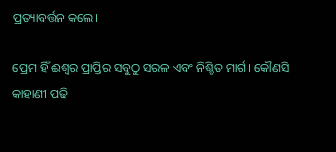ପ୍ରତ୍ୟାବର୍ତ୍ତନ କଲେ।

ପ୍ରେମ ହିଁ ଈଶ୍ୱର ପ୍ରାପ୍ତିର ସବୁଠୁ ସରଳ ଏବଂ ନିଶ୍ଚିତ ମାର୍ଗ। କୌଣସି କାହାଣୀ ପଢି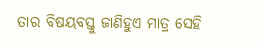ତାର ବିଷୟବସ୍ତୁ ଜାଣିହୁଏ ମାତ୍ର ସେହି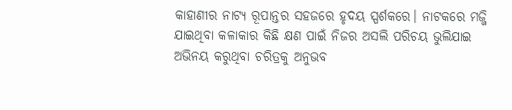କାହାଣୀର ନାଟ୍ୟ ରୂପାନ୍ତର ସହଜରେ ହୃଦୟ ସ୍ପର୍ଶକରେ। ନାଟକରେ ମଜ୍ଜି ଯାଇଥିବା କଳାକାର କିଛି କ୍ଷଣ ପାଇଁ ନିଜର ଅସଲି ପରିଚୟ ଭୁଲିଯାଇ ଅଭିନୟ କରୁଥିବା ଚରିତ୍ରକୁ ଅନୁଭବ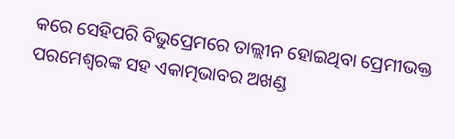କରେ ସେହିପରି ବିଭୁପ୍ରେମରେ ତାଲ୍ଲୀନ ହୋଇଥିବା ପ୍ରେମୀଭକ୍ତ ପରମେଶ୍ୱରଙ୍କ ସହ ଏକାତ୍ମଭାବର ଅଖଣ୍ଡ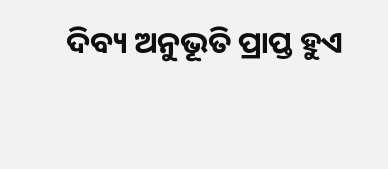ଦିବ୍ୟ ଅନୁଭୂତି ପ୍ରାପ୍ତ ହୁଏ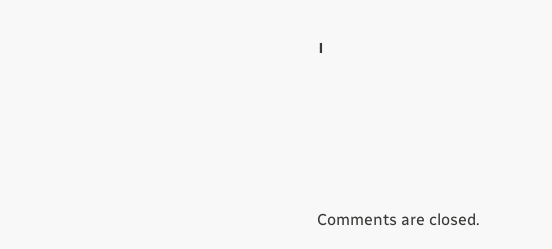।





Comments are closed.